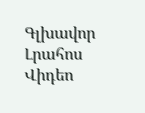Գլխավոր Լրահոս Վիդեո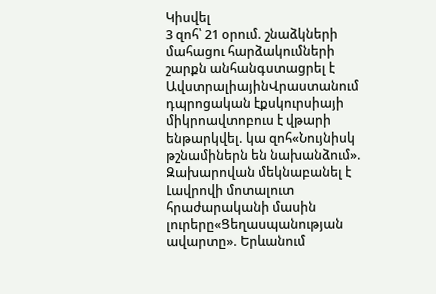Կիսվել
3 զոհ՝ 21 օրում. շնաձկների մահացու հարձակումների շարքն անհանգստացրել է ԱվստրալիայինՎրաստանում դպրոցական էքսկուրսիայի միկրոավտոբուս է վթարի ենթարկվել. կա զոհ«Նույնիսկ թշնամիներն են նախանձում». Զախարովան մեկնաբանել է Լավրովի մոտալուտ հրաժարականի մասին լուրերը«Ցեղասպանության ավարտը». Երևանում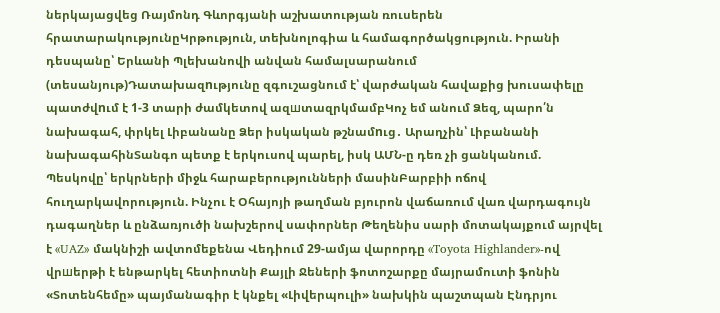ներկայացվեց Ռայմոնդ Գևորգյանի աշխատության ռուսերեն հրատարակությունըԿրթություն, տեխնոլոգիա և համագործակցություն. Իրանի դեսպանը՝ Երևանի Պլեխանովի անվան համալսարանում (տեսանյութ)Դատախազnւթյունը զգուշացնում է՝ վարժական հավաքից խուսափելը պատժվnւմ է 1-3 տարի ժամկետով ազшտազրկմամբԿոչ եմ անում Ձեզ, պարո՛ն նախագահ, փրկել Լիբանանը Ձեր իսկական թշնամnւց․ Արաղչին՝ Լիբանանի նախագահինՏանգո պետք է երկուսով պարել, իսկ ԱՄՆ-ը դեռ չի ցանկանում. Պեսկովը՝ երկրների միջև հարաբերությունների մասինԲարբիի ոճով հուղարկավորություն. Ինչու է Օհայոյի թաղման բյուրոն վաճառում վառ վարդագույն դագաղներ և ընձառյուծի նախշերով սափորներ Թեղենիս սարի մոտակայքում այրվել է «UAZ» մակնիշի ավտոմեքենա Վեդիում 29-ամյա վարորդը «Toyota Highlander»-ով վրшերթի է ենթարկել հետիոտնի Քայլի Ջեների ֆոտոշարքը մայրամուտի ֆոնին «Տոտենհեմը» պայմանագիր է կնքել «Լիվերպուլի» նախկին պաշտպան Էնդրյու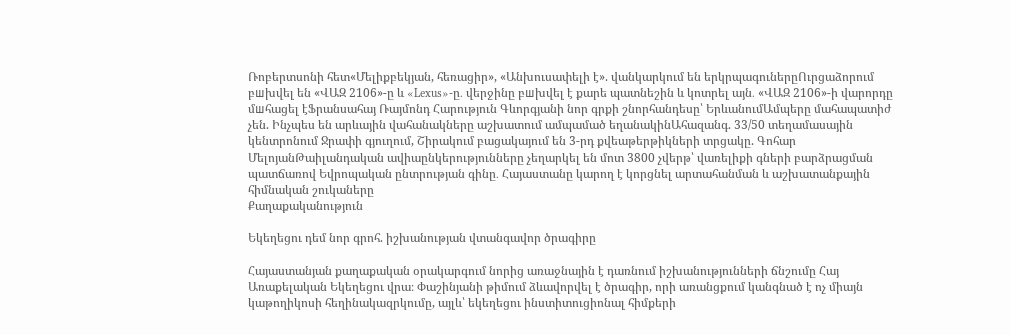Ռոբերտսոնի հետ«Մելիքբեկյան, հեռացիր», «Անխուսափելի է». վանկարկում են երկրպագուներըՈւրցաձորում բшխվել են «ՎԱԶ 2106»-ը և «Lexus»-ը․ վերջինը բшխվել է քարե պատնեշին և կոտրել այն․ «ՎԱԶ 2106»-ի վարորդը մшհացել էՖրանսահայ Ռայմոնդ Հարություն Գևորգյանի նոր գրքի շնորհանդեսը՝ ԵրևանումԱմպերը մահապատիժ չեն. Ինչպես են արևային վահանակները աշխատում ամպամած եղանակինԱհազանգ. 33/50 տեղամասային կենտրոնում Ջրափի գյուղում, Շիրակում բացակայում են 3-րդ քվեաթերթիկների տրցակը. Գոհար ՄելոյանԹաիլանդական ավիաընկերությունները չեղարկել են մոտ 3800 չվերթ՝ վառելիքի գների բարձրացման պատճառով Եվրոպական ընտրության գինը․ Հայաստանը կարող է կորցնել արտահանման և աշխատանքային հիմնական շուկաները
Քաղաքականություն

Եկեղեցու դեմ նոր գրոհ. իշխանության վտանգավոր ծրագիրը

Հայաստանյան քաղաքական օրակարգում նորից առաջնային է դառնում իշխանությունների ճնշումը Հայ Առաքելական Եկեղեցու վրա։ Փաշինյանի թիմում ձևավորվել է ծրագիր, որի առանցքում կանգնած է ոչ միայն կաթողիկոսի հեղինակազրկումը, այլև՝ եկեղեցու ինստիտուցիոնալ հիմքերի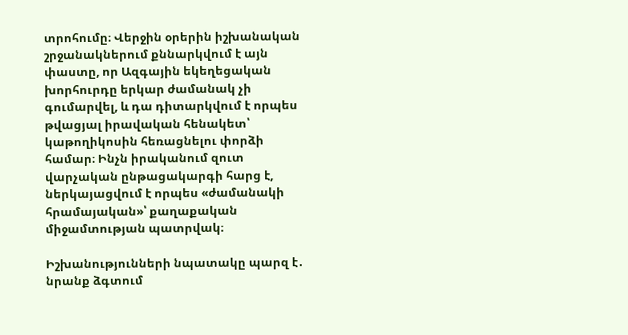տրոհումը։ Վերջին օրերին իշխանական շրջանակներում քննարկվում է այն փաստը, որ Ազգային եկեղեցական խորհուրդը երկար ժամանակ չի գումարվել, և դա դիտարկվում է որպես թվացյալ իրավական հենակետ՝ կաթողիկոսին հեռացնելու փորձի համար։ Ինչն իրականում զուտ վարչական ընթացակարգի հարց է, ներկայացվում է որպես «ժամանակի հրամայական»՝ քաղաքական միջամտության պատրվակ։

Իշխանությունների նպատակը պարզ է․ նրանք ձգտում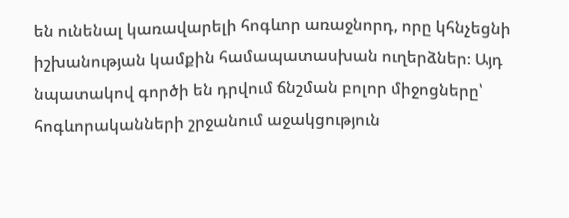են ունենալ կառավարելի հոգևոր առաջնորդ, որը կհնչեցնի իշխանության կամքին համապատասխան ուղերձներ։ Այդ նպատակով գործի են դրվում ճնշման բոլոր միջոցները՝ հոգևորականների շրջանում աջակցություն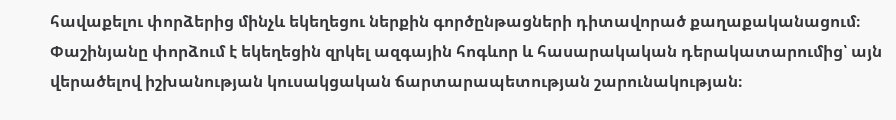հավաքելու փորձերից մինչև եկեղեցու ներքին գործընթացների դիտավորած քաղաքականացում։ Փաշինյանը փորձում է եկեղեցին զրկել ազգային հոգևոր և հասարակական դերակատարումից՝ այն վերածելով իշխանության կուսակցական ճարտարապետության շարունակության։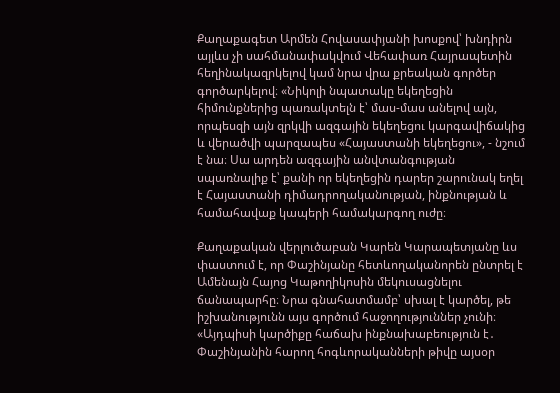Քաղաքագետ Արմեն Հովասափյանի խոսքով՝ խնդիրն այլևս չի սահմանափակվում Վեհափառ Հայրապետին հեղինակազրկելով կամ նրա վրա քրեական գործեր գործարկելով։ «Նիկոլի նպատակը եկեղեցին հիմունքներից պառակտելն է՝ մաս-մաս անելով այն, որպեսզի այն զրկվի ազգային եկեղեցու կարգավիճակից և վերածվի պարզապես «Հայաստանի եկեղեցու», - նշում է նա։ Սա արդեն ազգային անվտանգության սպառնալիք է՝ քանի որ եկեղեցին դարեր շարունակ եղել է Հայաստանի դիմադրողականության, ինքնության և համահավաք կապերի համակարգող ուժը։

Քաղաքական վերլուծաբան Կարեն Կարապետյանը ևս փաստում է, որ Փաշինյանը հետևողականորեն ընտրել է Ամենայն Հայոց Կաթողիկոսին մեկուսացնելու ճանապարհը։ Նրա գնահատմամբ՝ սխալ է կարծել, թե իշխանությունն այս գործում հաջողություններ չունի։ «Այդպիսի կարծիքը հաճախ ինքնախաբեություն է․ Փաշինյանին հարող հոգևորականների թիվը այսօր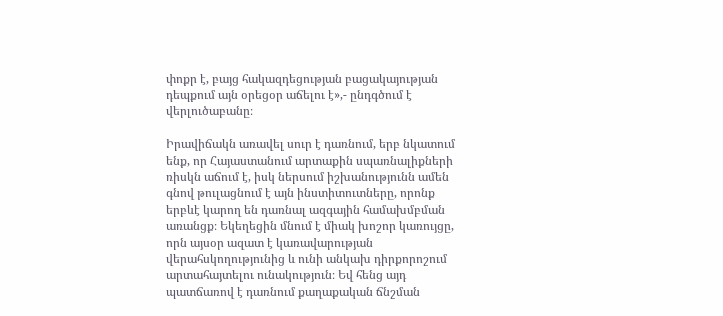փոքր է, բայց հակազդեցության բացակայության դեպքում այն օրեցօր աճելու է»,- ընդգծում է վերլուծաբանը։

Իրավիճակն առավել սուր է դառնում, երբ նկատում ենք, որ Հայաստանում արտաքին սպառնալիքների ռիսկն աճում է, իսկ ներսում իշխանությունն ամեն գնով թուլացնում է այն ինստիտուտները, որոնք երբևէ կարող են դառնալ ազգային համախմբման առանցք։ Եկեղեցին մնում է միակ խոշոր կառույցը, որն այսօր ազատ է կառավարության վերահսկողությունից և ունի անկախ դիրքորոշում արտահայտելու ունակություն։ Եվ հենց այդ պատճառով է դառնում քաղաքական ճնշման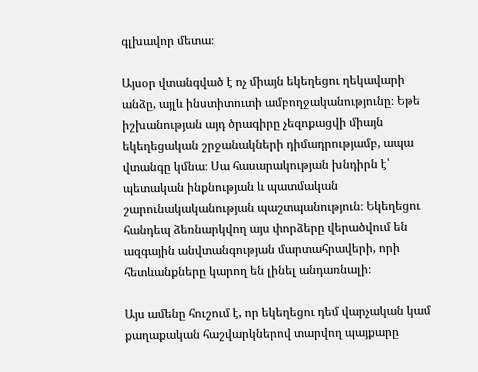գլխավոր մետա։

Այսօր վտանգված է ոչ միայն եկեղեցու ղեկավարի անձը, այլև ինստիտուտի ամբողջականությունը։ Եթե իշխանության այդ ծրագիրը չեզոքացվի միայն եկեղեցական շրջանակների դիմադրությամբ, ապա վտանգը կմնա։ Սա հասարակության խնդիրն է՝ պետական ինքնության և պատմական շարունակականության պաշտպանություն։ Եկեղեցու հանդեպ ձեռնարկվող այս փորձերը վերածվում են ազգային անվտանգության մարտահրավերի, որի հետևանքները կարող են լինել անդառնալի։

Այս ամենը հուշում է, որ եկեղեցու դեմ վարչական կամ քաղաքական հաշվարկներով տարվող պայքարը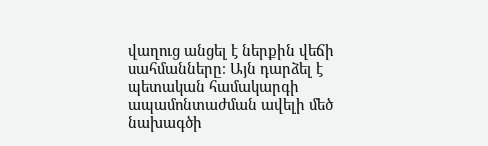վաղուց անցել է ներքին վեճի սահմանները։ Այն դարձել է պետական համակարգի ապամոնտաժման ավելի մեծ նախագծի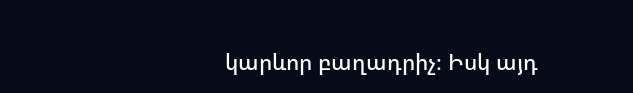կարևոր բաղադրիչ։ Իսկ այդ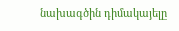նախագծին դիմակայելը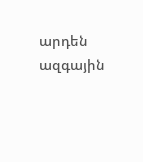արդեն ազգային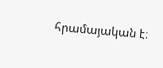հրամայական է։